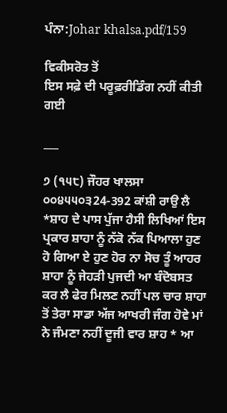ਪੰਨਾ:Johar khalsa.pdf/159

ਵਿਕੀਸਰੋਤ ਤੋਂ
ਇਸ ਸਫ਼ੇ ਦੀ ਪਰੂਫ਼ਰੀਡਿੰਗ ਨਹੀਂ ਕੀਤੀ ਗਈ

___

੭ (੧੫੮) ਜੌਹਰ ਖਾਲਸਾ ੦੦੪੫੫੦੩24-392 ਕਾਂਸ਼ੀ ਰਾਉ ਲੈ *ਸ਼ਾਹ ਦੇ ਪਾਸ ਪੁੱਜਾ ਹੈਸੀ ਲਿਖਿਆਂ ਇਸ ਪ੍ਰਕਾਰ ਸ਼ਾਹਾ ਨੂੰ ਨੱਕੋ ਨੱਕ ਪਿਆਲਾ ਹੁਣ ਹੋ ਗਿਆ ਏ ਹੁਣ ਹੋਰ ਨਾ ਸੋਚ ਤੂੰ ਆਹਰ ਸ਼ਾਹਾ ਨੂੰ ਜੇਹੜੀ ਪੁਜਦੀ ਆ ਬੰਦੋਬਸਤ ਕਰ ਲੈ ਫੇਰ ਮਿਲਣ ਨਹੀਂ ਪਲ ਚਾਰ ਸ਼ਾਹਾ ਤੋਂ ਤੇਰਾ ਸਾਡਾ ਅੱਜ ਆਖਰੀ ਜੰਗ ਹੋਵੇ ਮਾਂ ਨੇ ਜੰਮਣਾ ਨਹੀਂ ਦੂਜੀ ਵਾਰ ਸ਼ਾਹ * ਆ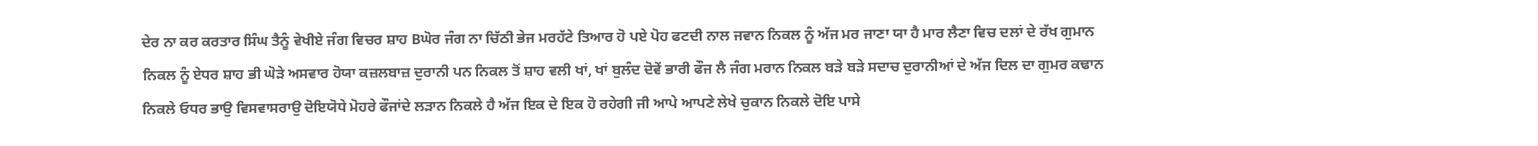ਦੇਰ ਨਾ ਕਰ ਕਰਤਾਰ ਸਿੰਘ ਤੈਨੂੰ ਵੇਖੀਏ ਜੰਗ ਵਿਚਰ ਸ਼ਾਹ Bਘੋਰ ਜੰਗ ਨਾ ਚਿੱਠੀ ਭੇਜ ਮਰਹੱਟੇ ਤਿਆਰ ਹੋ ਪਏ ਪੋਹ ਫਟਦੀ ਨਾਲ ਜਵਾਨ ਨਿਕਲ ਨੂੰ ਅੱਜ ਮਰ ਜਾਣਾ ਯਾ ਹੈ ਮਾਰ ਲੈਣਾ ਵਿਚ ਦਲਾਂ ਦੇ ਰੱਖ ਗੁਮਾਨ ਨਿਕਲ ਨੂੰ ਏਧਰ ਸ਼ਾਹ ਭੀ ਘੋੜੇ ਅਸਵਾਰ ਹੋਯਾ ਕਜ਼ਲਬਾਜ਼ ਦੁਰਾਨੀ ਪਨ ਨਿਕਲ ਤੋਂ ਸ਼ਾਹ ਵਲੀ ਖਾਂ, ਖਾਂ ਬੁਲੰਦ ਦੋਵੇਂ ਭਾਰੀ ਫੌਜ ਲੈ ਜੰਗ ਮਰਾਨ ਨਿਕਲ ਬੜੇ ਬੜੇ ਸਦਾਚ ਦੁਰਾਨੀਆਂ ਦੇ ਅੱਜ ਦਿਲ ਦਾ ਗੁਮਰ ਕਢਾਨ ਨਿਕਲੇ ਓਧਰ ਭਾਉ ਵਿਸਵਾਸਰਾਉ ਦੋਇਯੋਧੇ ਮੋਹਰੇ ਫੌਜਾਂਦੇ ਲੜਾਨ ਨਿਕਲੇ ਹੈ ਅੱਜ ਇਕ ਦੇ ਇਕ ਹੋ ਰਹੇਗੀ ਜੀ ਆਪੇ ਆਪਣੇ ਲੇਖੇ ਚੁਕਾਨ ਨਿਕਲੇ ਦੋਇ ਪਾਸੇ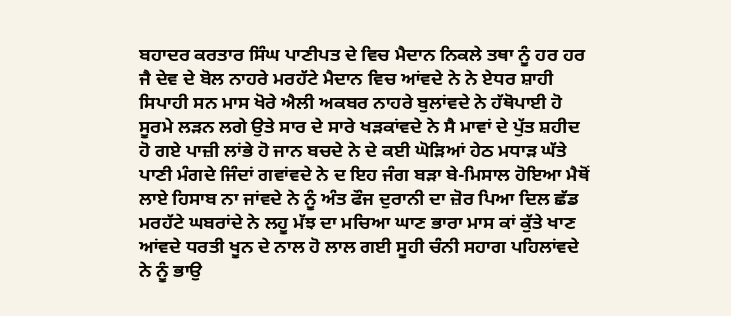ਬਹਾਦਰ ਕਰਤਾਰ ਸਿੰਘ ਪਾਣੀਪਤ ਦੇ ਵਿਚ ਮੈਦਾਨ ਨਿਕਲੇ ਤਥਾ ਨੂੰ ਹਰ ਹਰ ਜੈ ਦੇਵ ਦੇ ਬੋਲ ਨਾਹਰੇ ਮਰਹੱਟੇ ਮੈਦਾਨ ਵਿਚ ਆਂਵਦੇ ਨੇ ਨੇ ਏਧਰ ਸ਼ਾਹੀ ਸਿਪਾਹੀ ਸਨ ਮਾਸ ਖੋਰੇ ਐਲੀ ਅਕਬਰ ਨਾਹਰੇ ਬੁਲਾਂਵਦੇ ਨੇ ਹੱਥੋਪਾਈ ਹੋ ਸੂਰਮੇ ਲੜਨ ਲਗੇ ਉਤੇ ਸਾਰ ਦੇ ਸਾਰੇ ਖੜਕਾਂਵਦੇ ਨੇ ਸੈ ਮਾਵਾਂ ਦੇ ਪੁੱਤ ਸ਼ਹੀਦ ਹੋ ਗਏ ਪਾਜ਼ੀ ਲਾਂਭੇ ਹੋ ਜਾਨ ਬਚਦੇ ਨੇ ਦੇ ਕਈ ਘੋੜਿਆਂ ਹੇਠ ਮਧਾੜ ਘੱਤੇ ਪਾਣੀ ਮੰਗਦੇ ਜਿੰਦਾਂ ਗਵਾਂਵਦੇ ਨੇ ਦ ਇਹ ਜੰਗ ਬੜਾ ਬੇ-ਮਿਸਾਲ ਹੋਇਆ ਮੈਥੋਂ ਲਾਏ ਹਿਸਾਬ ਨਾ ਜਾਂਵਦੇ ਨੇ ਨੂੰ ਅੰਤ ਫੌਜ ਦੁਰਾਨੀ ਦਾ ਜ਼ੋਰ ਪਿਆ ਦਿਲ ਛੱਡ ਮਰਹੱਟੇ ਘਬਰਾਂਦੇ ਨੇ ਲਹੂ ਮੱਝ ਦਾ ਮਚਿਆ ਘਾਣ ਭਾਰਾ ਮਾਸ ਕਾਂ ਕੁੱਤੇ ਖਾਣ ਆਂਵਦੇ ਧਰਤੀ ਖੂਨ ਦੇ ਨਾਲ ਹੋ ਲਾਲ ਗਈ ਸੂਹੀ ਚੰਨੀ ਸਹਾਗ ਪਹਿਲਾਂਵਦੇ ਨੇ ਨੂੰ ਭਾਉ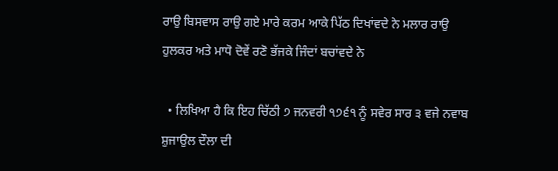ਰਾਉ ਬਿਸਵਾਸ ਰਾਉ ਗਏ ਮਾਰੇ ਕਰਮ ਆਕੇ ਪਿੱਠ ਦਿਖਾਂਵਦੇ ਨੇ ਮਲਾਰ ਰਾਉ ਹੁਲਕਰ ਅਤੇ ਮਾਧੋ ਦੋਵੇਂ ਰਣੋ ਭੱਜਕੇ ਜਿੰਦਾਂ ਬਚਾਂਵਦੇ ਨੇ

  • ਲਿਖਿਆ ਹੈ ਕਿ ਇਹ ਚਿੱਠੀ ੭ ਜਨਵਰੀ ੧੭੬੧ ਨੂੰ ਸਵੇਰ ਸਾਰ ੩ ਵਜੇ ਨਵਾਬ ਸ਼ੁਜਾਉਲ ਦੌਲਾ ਦੀ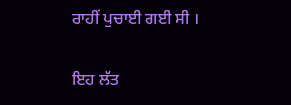ਰਾਹੀਂ ਪੁਚਾਈ ਗਈ ਸੀ ।

ਇਹ ਲੱਤ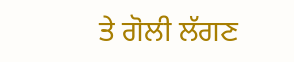ਤੇ ਗੋਲੀ ਲੱਗਣ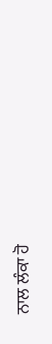ਨਾਲ ਲੰਕਾ ਹੋ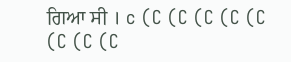ਗਿਆ ਸੀ । c (C (C (C (C (C (C (C (C